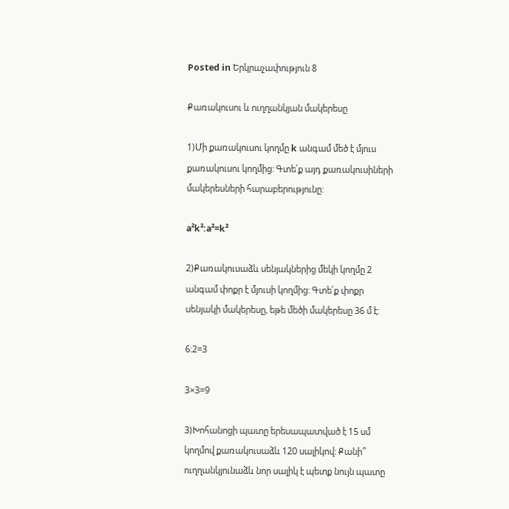Posted in Երկրաչափություն 8

Քառակուսու և ուղղանկյան մակերեսը

1)Մի քառակուսու կողմը k անգամ մեծ է մյուս քառակուսու կողմից: Գտե՛ք այդ քառակուսիների մակերեսների հարաբերությունը:

a²k²:a²=k²

2)Քառակուսաձև սենյակներից մեկի կողմը 2 անգամ փոքր է մյուսի կողմից: Գտե՛ք փոքր սենյակի մակերեսը, եթե մեծի մակերեսը 36 մ է:

6:2=3

3×3=9

3)Խոհանոցի պատը երեսապատված է 15 սմ կողմով քառակուսաձև 120 սալիկով: Քանի՞ ուղղանկյունաձև նոր սալիկ է պետք նույն պատը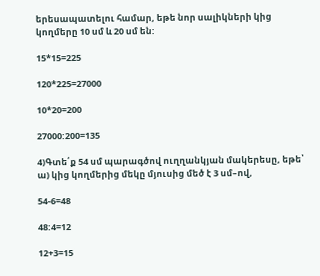երեսապատելու համար, եթե նոր սալիկների կից կողմերը 10 սմ և 20 սմ են:

15*15=225

120*225=27000

10*20=200

27000:200=135

4)Գտե՛ք 54 սմ պարագծով ուղղանկյան մակերեսը, եթե՝
ա) կից կողմերից մեկը մյուսից մեծ է 3 սմ–ով,

54-6=48

48:4=12

12+3=15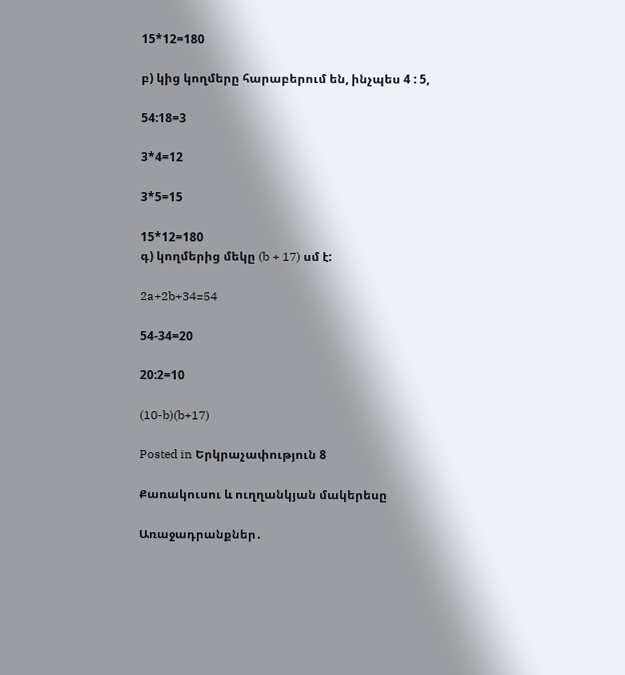15*12=180

բ) կից կողմերը հարաբերում են, ինչպես 4 : 5,

54:18=3

3*4=12

3*5=15

15*12=180
գ) կողմերից մեկը (b + 17) սմ է:

2a+2b+34=54

54-34=20

20:2=10

(10-b)(b+17)

Posted in Երկրաչափություն 8

Քառակուսու և ուղղանկյան մակերեսը

Առաջադրանքներ․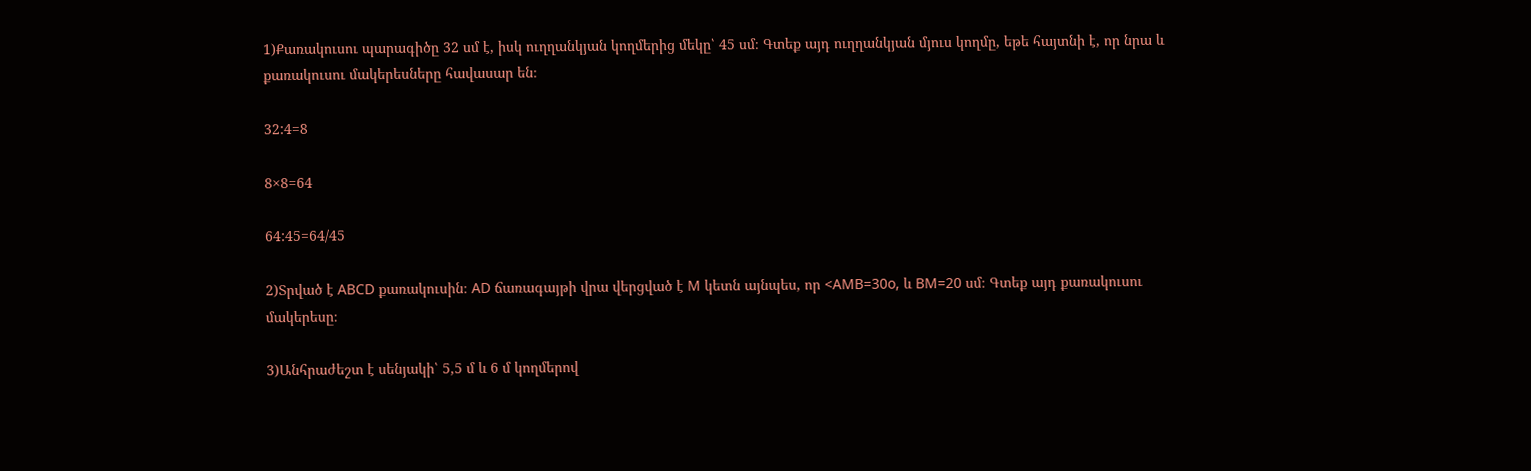1)Քառակուսու պարագիծը 32 սմ է, իսկ ուղղանկյան կողմերից մեկը՝ 45 սմ։ Գտեք այդ ուղղանկյան մյուս կողմը, եթե հայտնի է, որ նրա և քառակուսու մակերեսները հավասար են։

32:4=8

8×8=64

64:45=64/45

2)Տրված է ABCD քառակուսին։ AD ճառագայթի վրա վերցված է M կետն այնպես, որ <AMB=30o, և BM=20 սմ։ Գտեք այդ քառակուսու մակերեսը։

3)Անհրաժեշտ է սենյակի՝ 5,5 մ և 6 մ կողմերով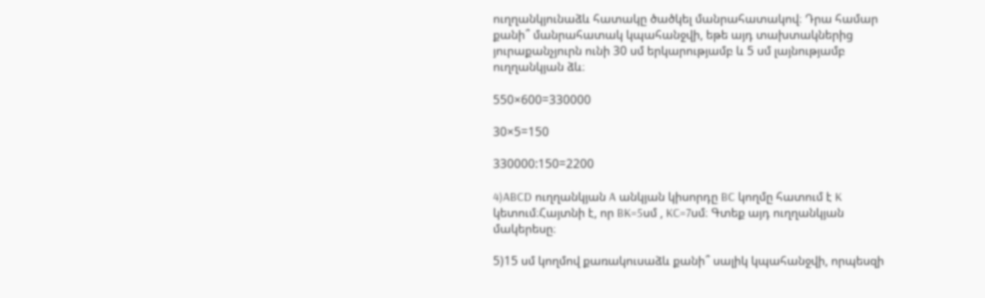ուղղանկյունաձև հատակը ծածկել մանրահատակով։ Դրա համար քանի՞ մանրահատակ կպահանջվի, եթե այդ տախտակներից յուրաքանչյուրն ունի 30 սմ երկարությամբ և 5 սմ լայնությամբ ուղղանկյան ձև։

550×600=330000

30×5=150

330000:150=2200

4)ABCD ուղղանկյան A անկյան կիսորդը BC կողմը հատում է K կետում։Հայտնի է, որ BK=5սմ , KC=7սմ։ Գտեք այդ ուղղանկյան մակերեսը։

5)15 սմ կողմով քառակուսաձև քանի՞ սալիկ կպահանջվի, որպեսզի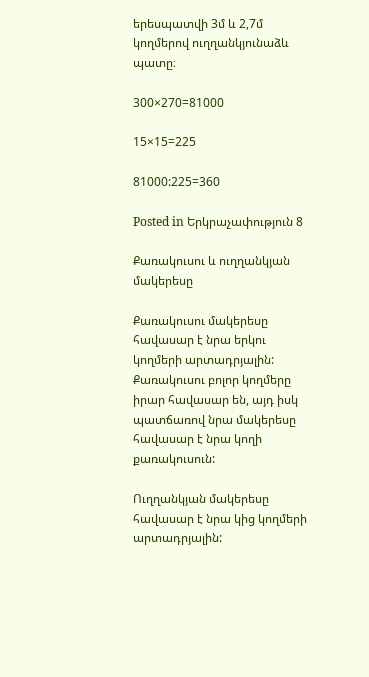երեսպատվի 3մ և 2,7մ կողմերով ուղղանկյունաձև պատը։

300×270=81000

15×15=225

81000:225=360

Posted in Երկրաչափություն 8

Քառակուսու և ուղղանկյան մակերեսը

Քառակուսու մակերեսը հավասար է նրա երկու կողմերի արտադրյալին: Քառակուսու բոլոր կողմերը իրար հավասար են, այդ իսկ պատճառով նրա մակերեսը հավասար է նրա կողի քառակուսուն:

Ուղղանկյան մակերեսը հավասար է նրա կից կողմերի արտադրյալին: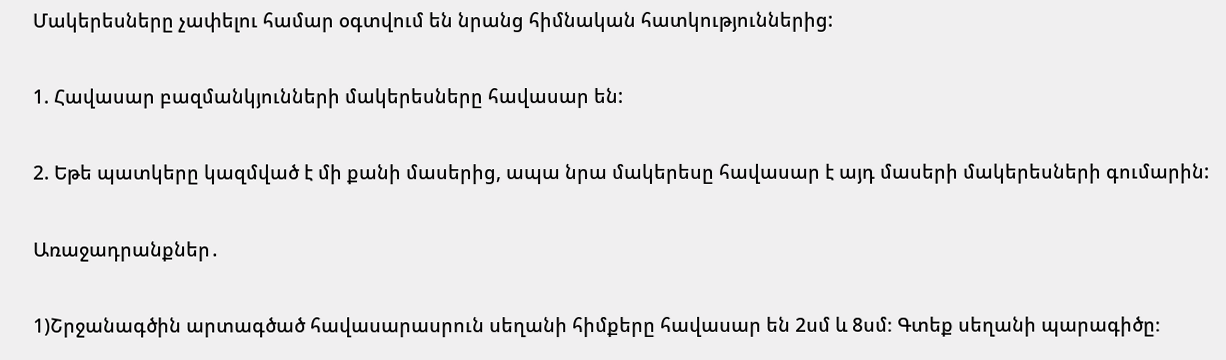Մակերեսները չափելու համար օգտվում են նրանց հիմնական հատկություններից:

1. Հավասար բազմանկյունների մակերեսները հավասար են:

2. Եթե պատկերը կազմված է մի քանի մասերից, ապա նրա մակերեսը հավասար է այդ մասերի մակերեսների գումարին:

Առաջադրանքներ․

1)Շրջանագծին արտագծած հավասարասրուն սեղանի հիմքերը հավասար են 2սմ և 8սմ։ Գտեք սեղանի պարագիծը։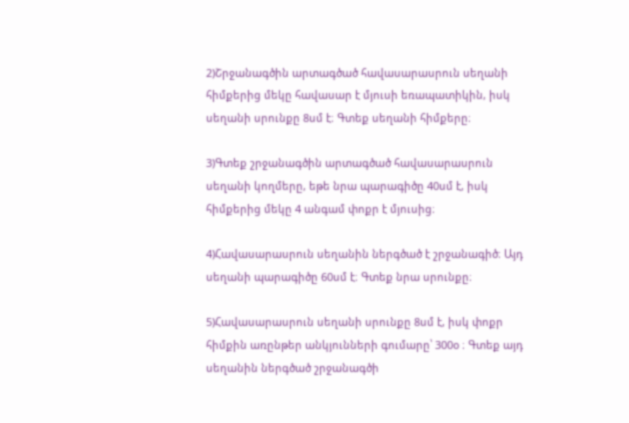2)Շրջանագծին արտագծած հավասարասրուն սեղանի հիմքերից մեկը հավասար է մյուսի եռապատիկին, իսկ սեղանի սրունքը 8սմ է։ Գտեք սեղանի հիմքերը։

3)Գտեք շրջանագծին արտագծած հավասարասրուն սեղանի կողմերը, եթե նրա պարագիծը 40սմ է, իսկ հիմքերից մեկը 4 անգամ փոքր է մյուսից։

4)Հավասարասրուն սեղանին ներգծած է շրջանագիծ։ Այդ սեղանի պարագիծը 60սմ է։ Գտեք նրա սրունքը։

5)Հավասարասրուն սեղանի սրունքը 8սմ է, իսկ փոքր հիմքին առընթեր անկյունների գումարը՝ 300օ ։ Գտեք այդ սեղանին ներգծած շրջանագծի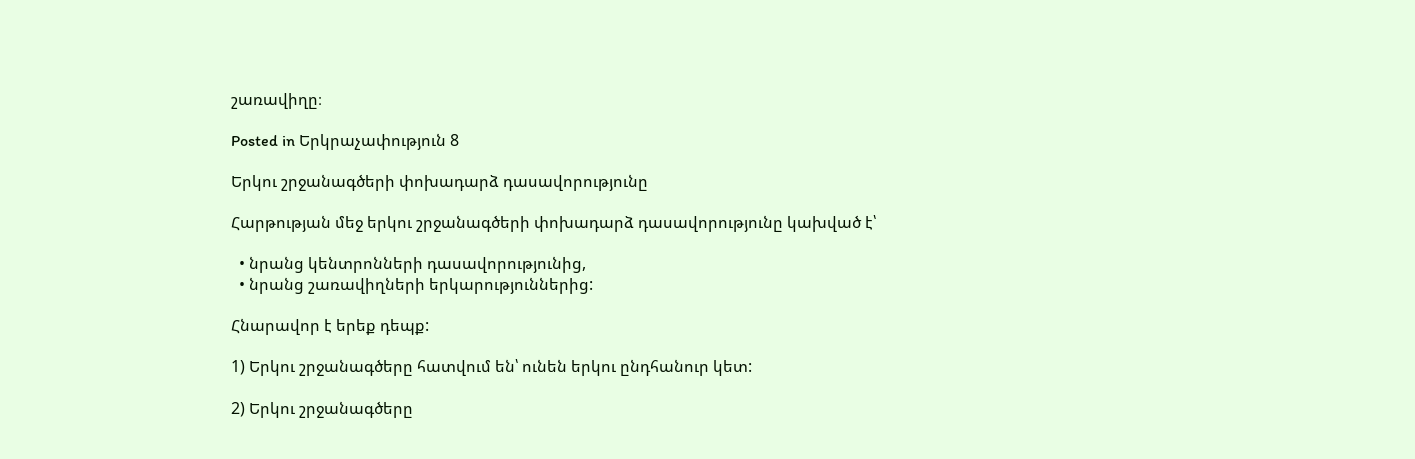շառավիղը։

Posted in Երկրաչափություն 8

Երկու շրջանագծերի փոխադարձ դասավորությունը

Հարթության մեջ երկու շրջանագծերի փոխադարձ դասավորությունը կախված է՝

  • նրանց կենտրոնների դասավորությունից,
  • նրանց շառավիղների երկարություններից:

Հնարավոր է երեք դեպք:

1) Երկու շրջանագծերը հատվում են՝ ունեն երկու ընդհանուր կետ:

2) Երկու շրջանագծերը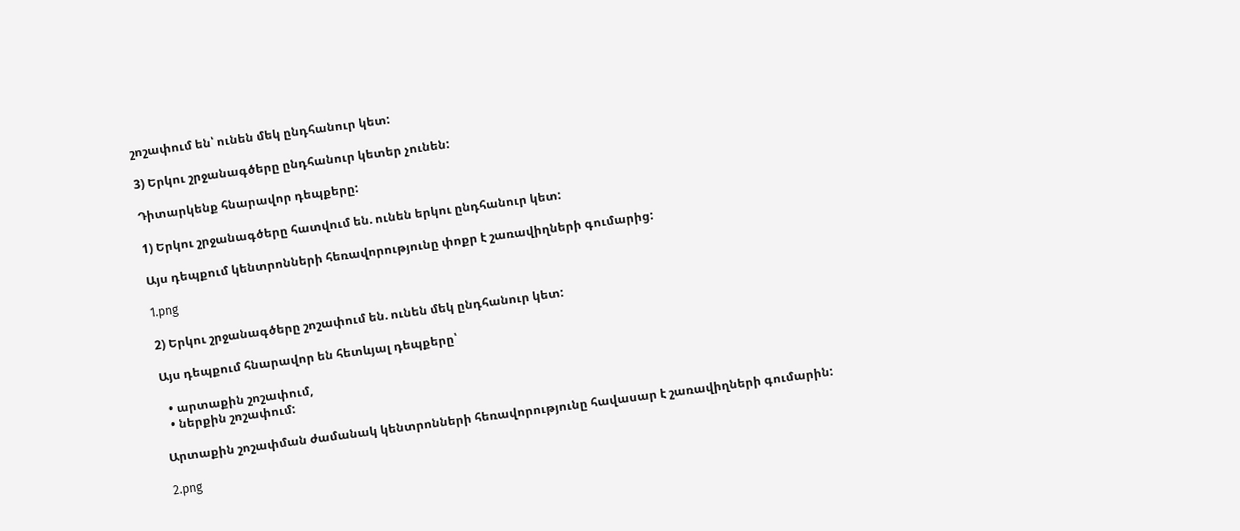շոշափում են՝ ունեն մեկ ընդհանուր կետ:

3) Երկու շրջանագծերը ընդհանուր կետեր չունեն:

Դիտարկենք հնարավոր դեպքերը:

1) Երկու շրջանագծերը հատվում են. ունեն երկու ընդհանուր կետ:

Այս դեպքում կենտրոնների հեռավորությունը փոքր է շառավիղների գումարից:

1.png

2) Երկու շրջանագծերը շոշափում են. ունեն մեկ ընդհանուր կետ:

Այս դեպքում հնարավոր են հետևյալ դեպքերը՝

  • արտաքին շոշափում,
  • ներքին շոշափում:

Արտաքին շոշափման ժամանակ կենտրոնների հեռավորությունը հավասար է շառավիղների գումարին:

2.png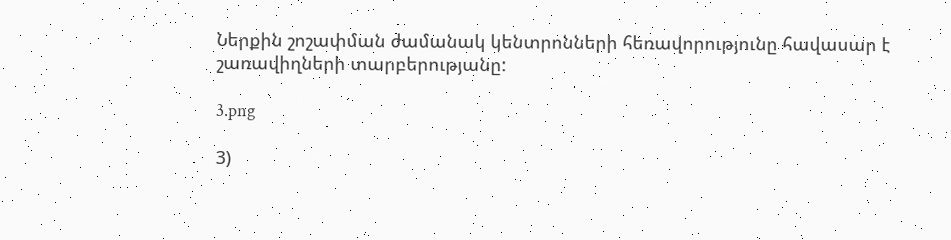Ներքին շոշափման ժամանակ կենտրոնների հեռավորությունը հավասար է շառավիղների տարբերությանը:

3.png

3)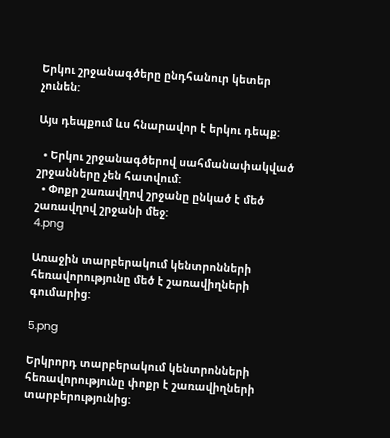Երկու շրջանագծերը ընդհանուր կետեր չունեն:

Այս դեպքում ևս հնարավոր է երկու դեպք:

  • Երկու շրջանագծերով սահմանափակված շրջանները չեն հատվում:
  • Փոքր շառավղով շրջանը ընկած է մեծ շառավղով շրջանի մեջ:
4.png

Առաջին տարբերակում կենտրոնների հեռավորությունը մեծ է շառավիղների գումարից:

5.png

Երկրորդ տարբերակում կենտրոնների հեռավորությունը փոքր է շառավիղների տարբերությունից: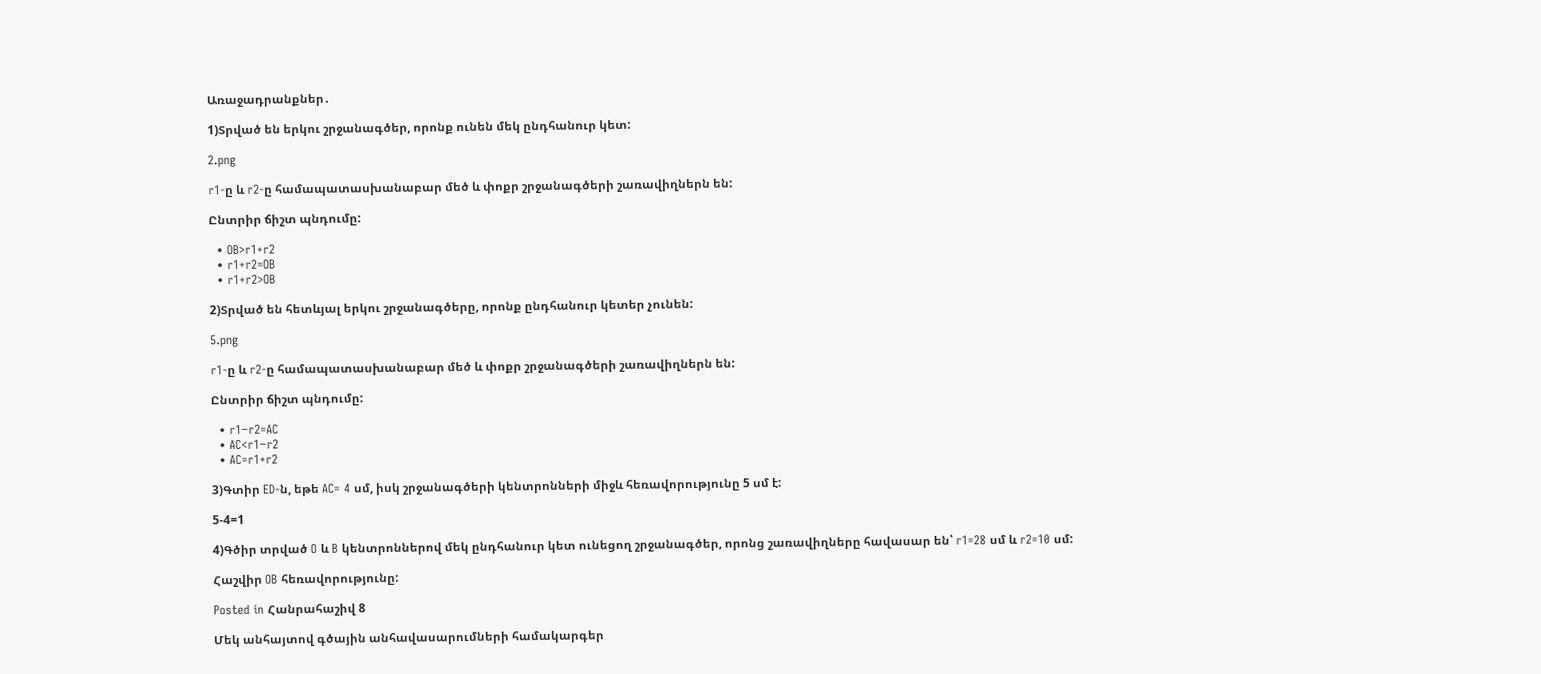Առաջադրանքներ․

1)Տրված են երկու շրջանագծեր, որոնք ունեն մեկ ընդհանուր կետ:

2.png

r1-ը և r2-ը համապատասխանաբար մեծ և փոքր շրջանագծերի շառավիղներն են:

Ընտրիր ճիշտ պնդումը:

  • OB>r1+r2
  • r1+r2=OB
  • r1+r2>OB

2)Տրված են հետևյալ երկու շրջանագծերը, որոնք ընդհանուր կետեր չունեն:

5.png

r1-ը և r2-ը համապատասխանաբար մեծ և փոքր շրջանագծերի շառավիղներն են:

Ընտրիր ճիշտ պնդումը:

  • r1−r2=AC
  • AC<r1−r2
  • AC=r1+r2

3)Գտիր ED-ն, եթե AC= 4 սմ, իսկ շրջանագծերի կենտրոնների միջև հեռավորությունը 5 սմ է:

5-4=1

4)Գծիր տրված O և B կենտրոններով մեկ ընդհանուր կետ ունեցող շրջանագծեր, որոնց շառավիղները հավասար են՝ r1=28 սմ և r2=10 սմ:

Հաշվիր OB հեռավորությունը:

Posted in Հանրահաշիվ 8

Մեկ անհայտով գծային անհավասարումների համակարգեր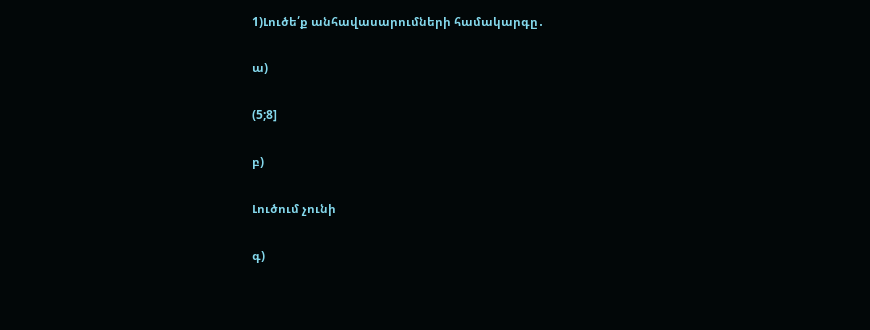1)Լուծե՛ք անհավասարումների համակարգը․

ա)

(5;8]

բ)

Լուծում չունի

գ)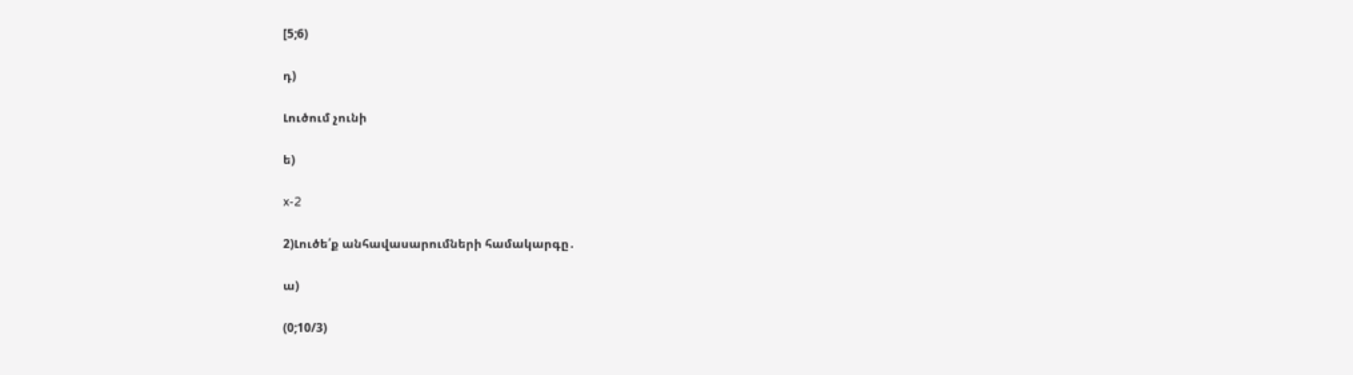[5;6)

դ)

Լուծում չունի

ե)

x-2

2)Լուծե՛ք անհավասարումների համակարգը․

ա)

(0;10/3)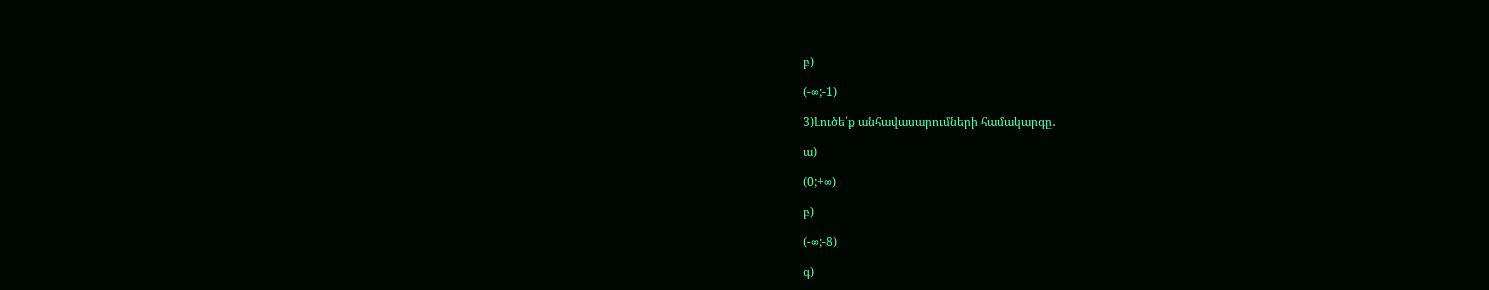բ)

(-∞;-1)

3)Լուծե՛ք անհավասարումների համակարգը․

ա)

(0;+∞)

բ)

(-∞;-8)

գ)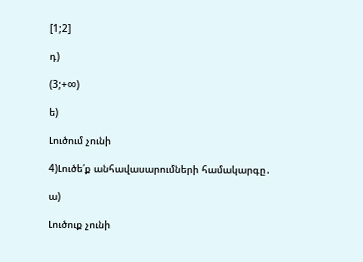[1;2]

դ)

(3;+∞)

ե)

Լուծում չունի

4)Լուծե՛ք անհավասարումների համակարգը․

ա)

Լուծուք չունի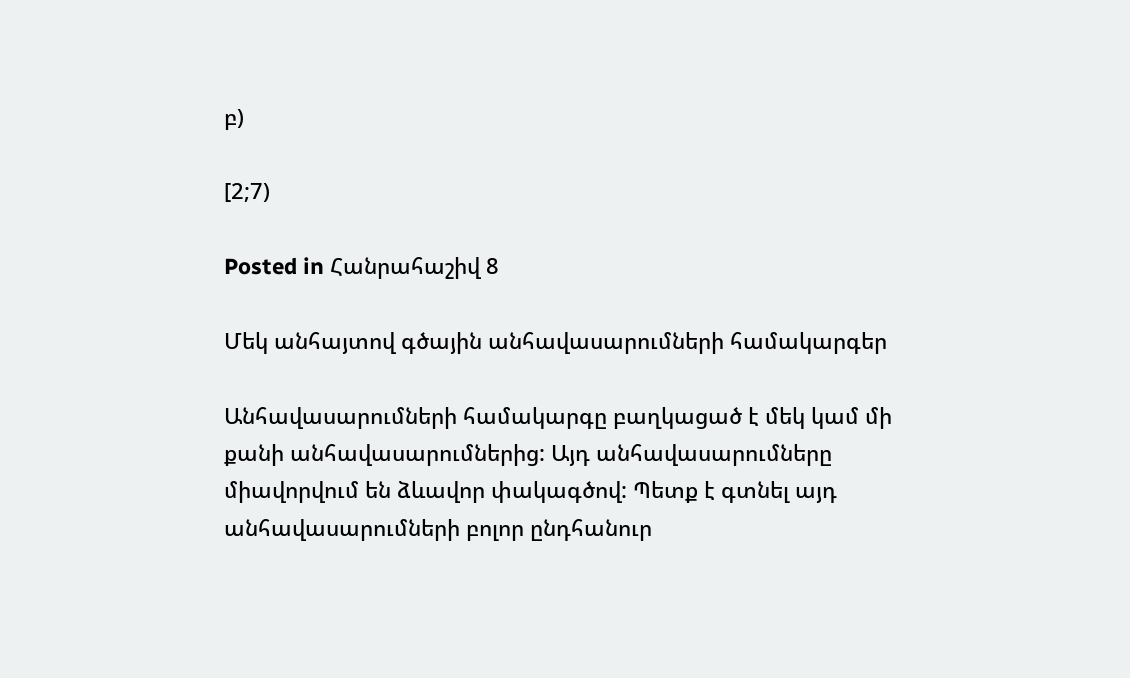բ)

[2;7)

Posted in Հանրահաշիվ 8

Մեկ անհայտով գծային անհավասարումների համակարգեր

Անհավասարումների համակարգը բաղկացած է մեկ կամ մի քանի անհավասարումներից: Այդ անհավասարումները միավորվում են ձևավոր փակագծով: Պետք է գտնել այդ անհավասարումների բոլոր ընդհանուր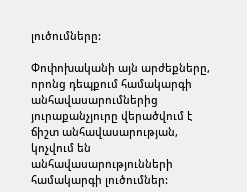լուծումները:

Փոփոխականի այն արժեքները, որոնց դեպքում համակարգի անհավասարումներից յուրաքանչյուրը վերածվում է ճիշտ անհավասարության, կոչվում են անհավասարությունների համակարգի լուծումներ: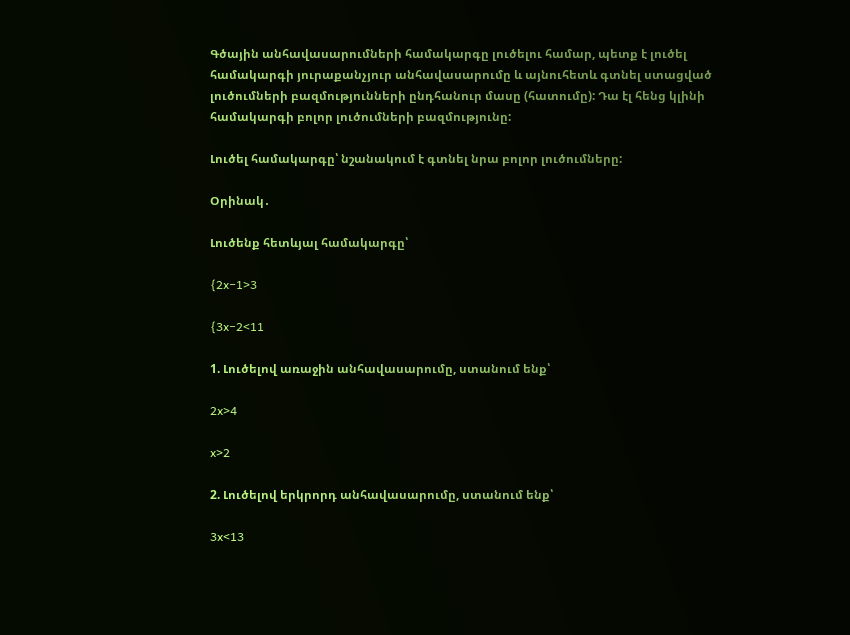Գծային անհավասարումների համակարգը լուծելու համար, պետք է լուծել համակարգի յուրաքանչյուր անհավասարումը և այնուհետև գտնել ստացված լուծումների բազմությունների ընդհանուր մասը (հատումը): Դա էլ հենց կլինի համակարգի բոլոր լուծումների բազմությունը:

Լուծել համակարգը՝ նշանակում է գտնել նրա բոլոր լուծումները:

Օրինակ․

Լուծենք հետևյալ համակարգը՝

{2x−1>3

{3x−2<11

1. Լուծելով առաջին անհավասարումը, ստանում ենք՝

2x>4

x>2

2. Լուծելով երկրորդ անհավասարումը, ստանում ենք՝

3x<13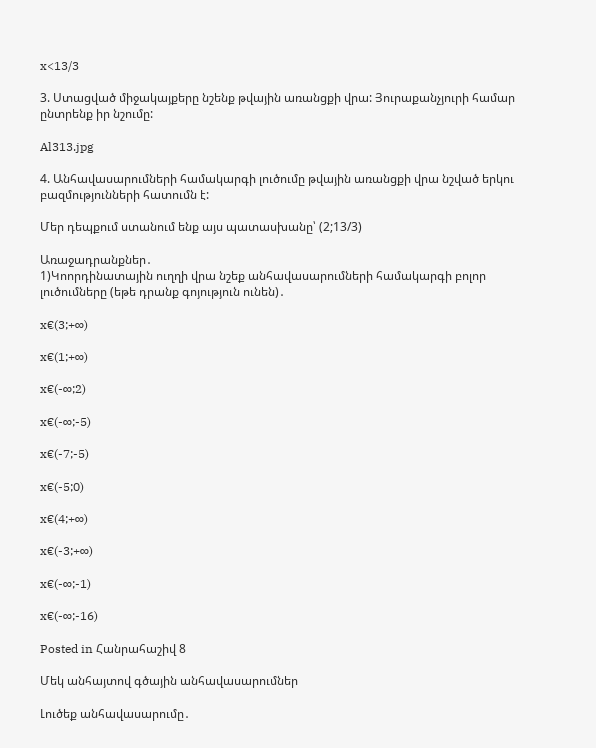x<13/3

3. Ստացված միջակայքերը նշենք թվային առանցքի վրա: Յուրաքանչյուրի համար ընտրենք իր նշումը:

Al313.jpg

4. Անհավասարումների համակարգի լուծումը թվային առանցքի վրա նշված երկու բազմությունների հատումն է:

Մեր դեպքում ստանում ենք այս պատասխանը՝ (2;13/3)

Առաջադրանքներ․
1)Կոորդինատային ուղղի վրա նշեք անհավասարումների համակարգի բոլոր լուծումները (եթե դրանք գոյություն ունեն)․

x€(3;+∞)

x€(1;+∞)

x€(-∞;2)

x€(-∞;-5)

x€(-7;-5)

x€(-5;0)

x€(4;+∞)

x€(-3;+∞)

x€(-∞;-1)

x€(-∞;-16)

Posted in Հանրահաշիվ 8

Մեկ անհայտով գծային անհավասարումներ

Լուծեք անհավասարումը․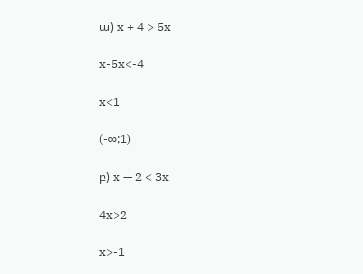ա) x + 4 > 5x

x-5x<-4

x<1

(-∞;1)

բ) x — 2 < 3x

4x>2

x>-1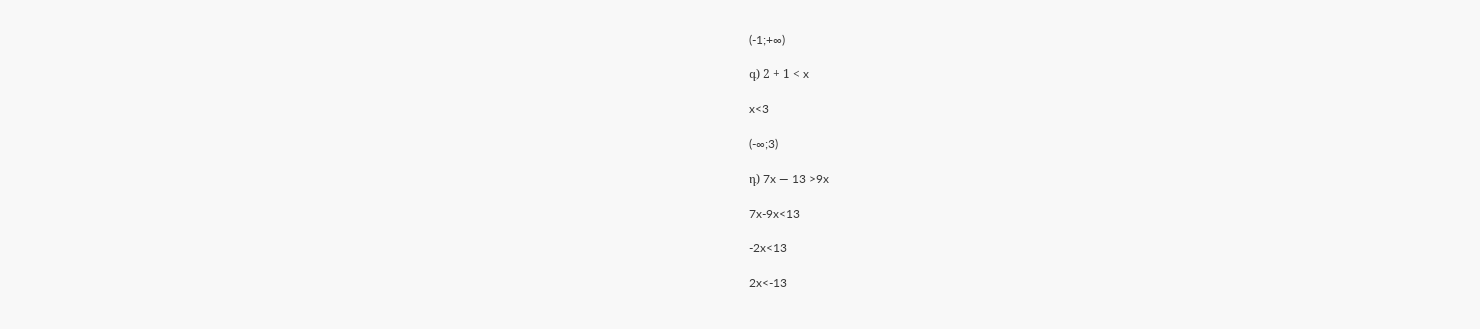(-1;+∞)

գ) 2 + 1 < x

x<3

(-∞;3)

դ) 7x — 13 >9x

7x-9x<13

-2x<13

2x<-13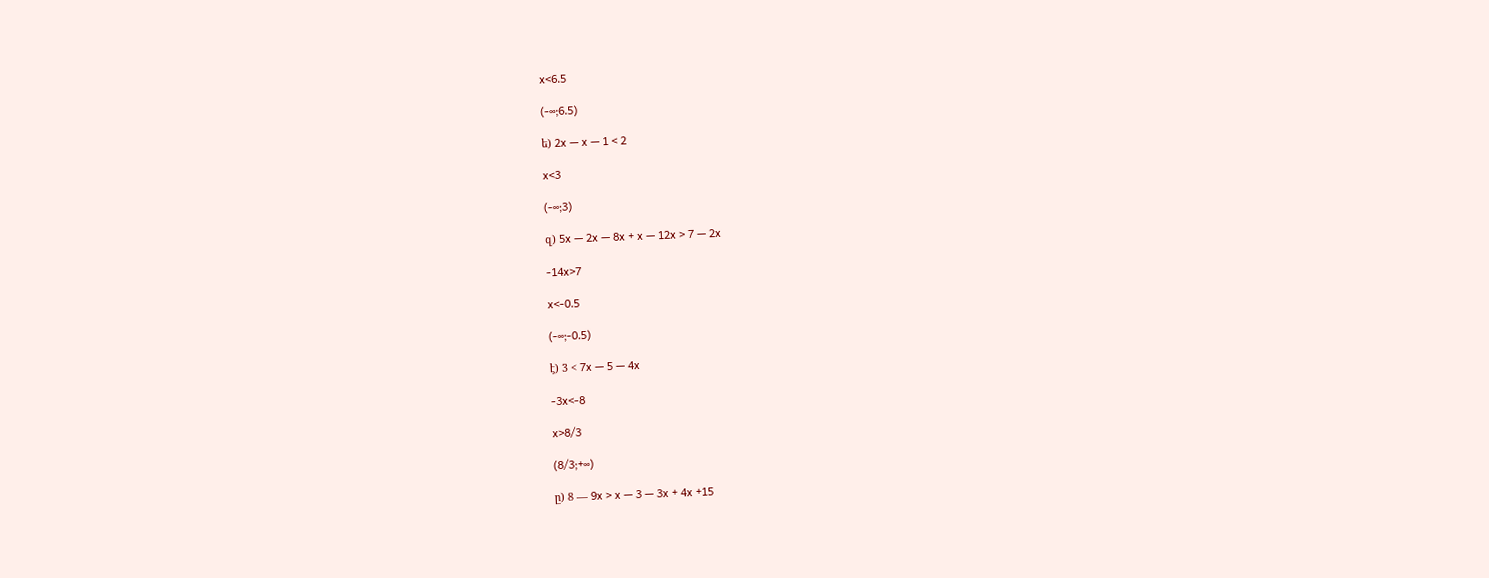x<6.5

(-∞;6.5)

ե) 2x — x — 1 < 2

x<3

(-∞;3)

զ) 5x — 2x — 8x + x — 12x > 7 — 2x

-14x>7

x<-0.5

(-∞;-0.5)

է) 3 < 7x — 5 — 4x

-3x<-8

x>8/3

(8/3;+∞)

ը) 8 — 9x > x — 3 — 3x + 4x +15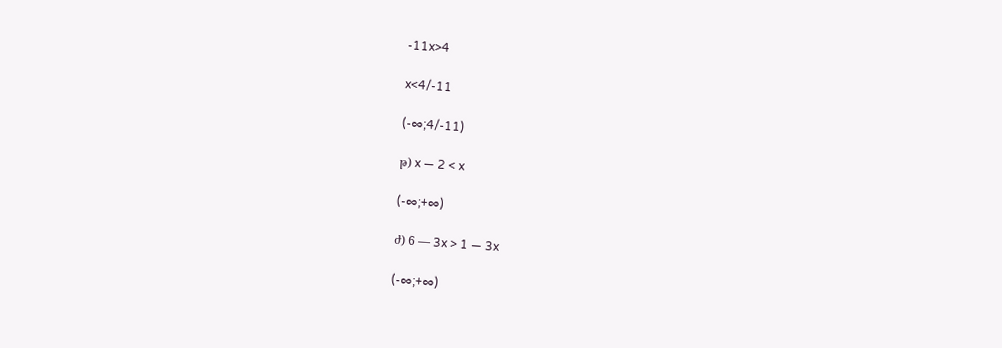-11x>4

x<4/-11

(-∞;4/-11)

թ) x — 2 < x

(-∞;+∞)

ժ) 6 — 3x > 1 — 3x

(-∞;+∞)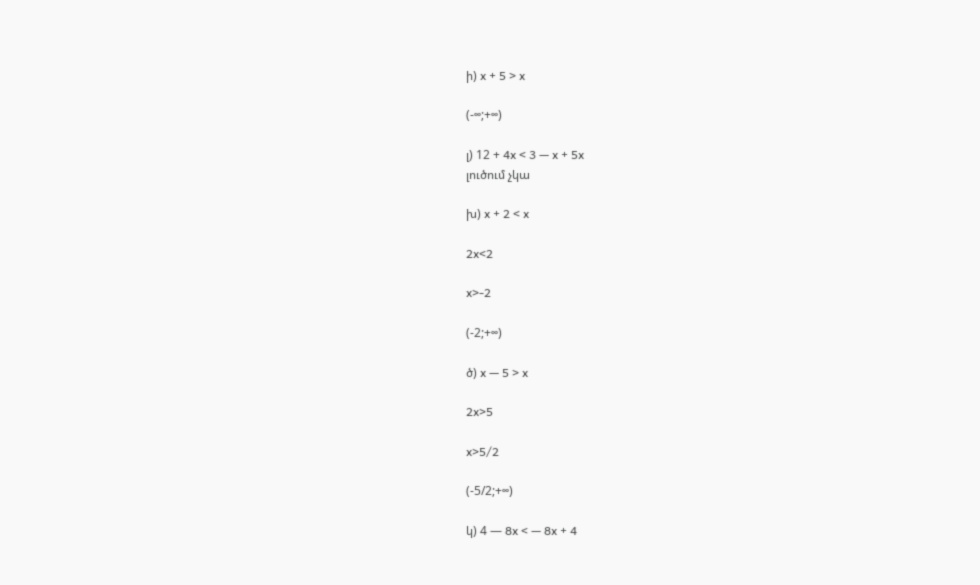ի) x + 5 > x

(-∞;+∞)

լ) 12 + 4x < 3 — x + 5x
լուծում չկա

խ) x + 2 < x

2x<2

x>-2

(-2;+∞)

ծ) x — 5 > x

2x>5

x>5/2

(-5/2;+∞)

կ) 4 — 8x < — 8x + 4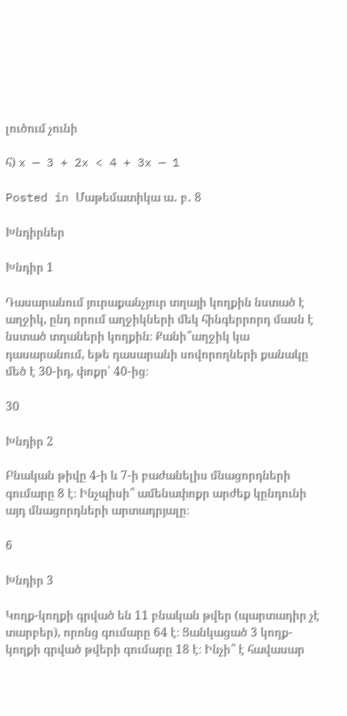լուծում չունի

հ) x — 3 + 2x < 4 + 3x — 1

Posted in Մաթեմատիկա ա․ բ․ 8

Խնդիրներ

Խնդիր 1

Դասարանում յուրաքանչյուր տղայի կողքին նստած է աղջիկ, ընդ որում աղջիկների մեկ հինգերրորդ մասն է նստած տղաների կողքին։ Քանի՞աղջիկ կա դասարանում, եթե դասարանի սովորողների քանակը մեծ է 30-իդ, փոքր՝ 40-ից։

30

Խնդիր 2

Բնական թիվը 4-ի և 7-ի բաժանելիս մնացորդների գումարը 8 է։ Ինչպիսի՞ ամենափոքր արժեք կընդունի այդ մնացորդների արտադրյալը։

6

Խնդիր 3

Կողք-կողքի գրված են 11 բնական թվեր (պարտադիր չէ տարբեր), որոնց գումարը 64 է։ Ցանկացած 3 կողք-կողքի գրված թվերի գումարը 18 է։ Ինչի՞ է հավասար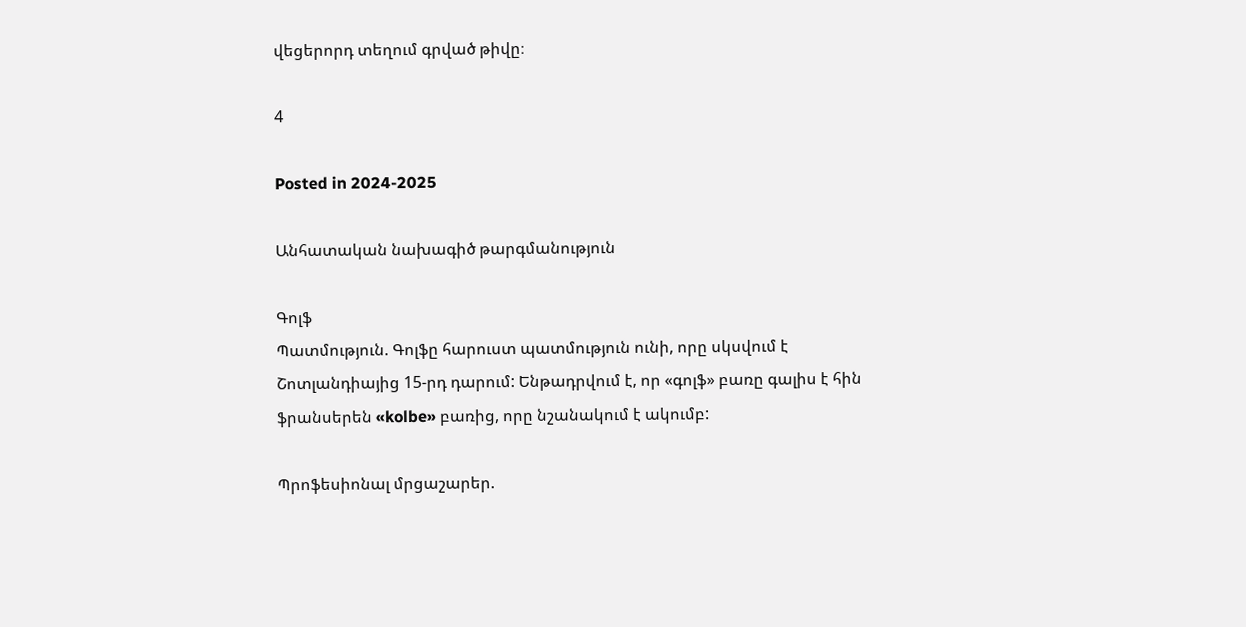վեցերորդ տեղում գրված թիվը։

4

Posted in 2024-2025

Անհատական նախագիծ թարգմանություն

Գոլֆ
Պատմություն. Գոլֆը հարուստ պատմություն ունի, որը սկսվում է Շոտլանդիայից 15-րդ դարում: Ենթադրվում է, որ «գոլֆ» բառը գալիս է հին ֆրանսերեն «kolbe» բառից, որը նշանակում է ակումբ:

Պրոֆեսիոնալ մրցաշարեր.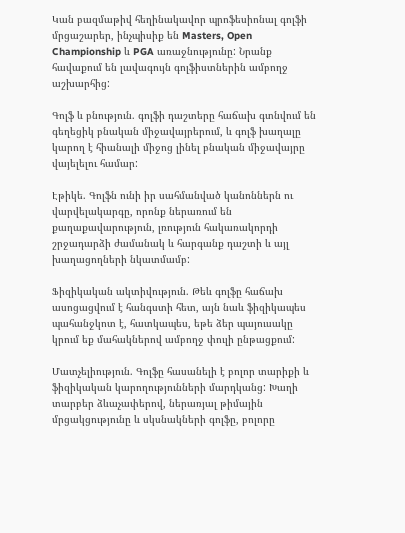Կան բազմաթիվ հեղինակավոր պրոֆեսիոնալ գոլֆի մրցաշարեր, ինչպիսիք են Masters, Open Championship և PGA առաջնությունը: Նրանք հավաքում են լավագույն գոլֆիստներին ամբողջ աշխարհից:

Գոլֆ և բնություն. գոլֆի դաշտերը հաճախ գտնվում են գեղեցիկ բնական միջավայրերում, և գոլֆ խաղալը կարող է հիանալի միջոց լինել բնական միջավայրը վայելելու համար:

Էթիկե. Գոլֆն ունի իր սահմանված կանոններն ու վարվելակարգը, որոնք ներառում են քաղաքավարություն, լռություն հակառակորդի շրջադարձի ժամանակ և հարգանք դաշտի և այլ խաղացողների նկատմամբ:

Ֆիզիկական ակտիվություն. Թեև գոլֆը հաճախ ասոցացվում է հանգստի հետ, այն նաև ֆիզիկապես պահանջկոտ է, հատկապես, եթե ձեր պայուսակը կրում եք մահակներով ամբողջ փուլի ընթացքում:

Մատչելիություն. Գոլֆը հասանելի է բոլոր տարիքի և ֆիզիկական կարողությունների մարդկանց: Խաղի տարբեր ձևաչափերով, ներառյալ թիմային մրցակցությունը և սկսնակների գոլֆը, բոլորը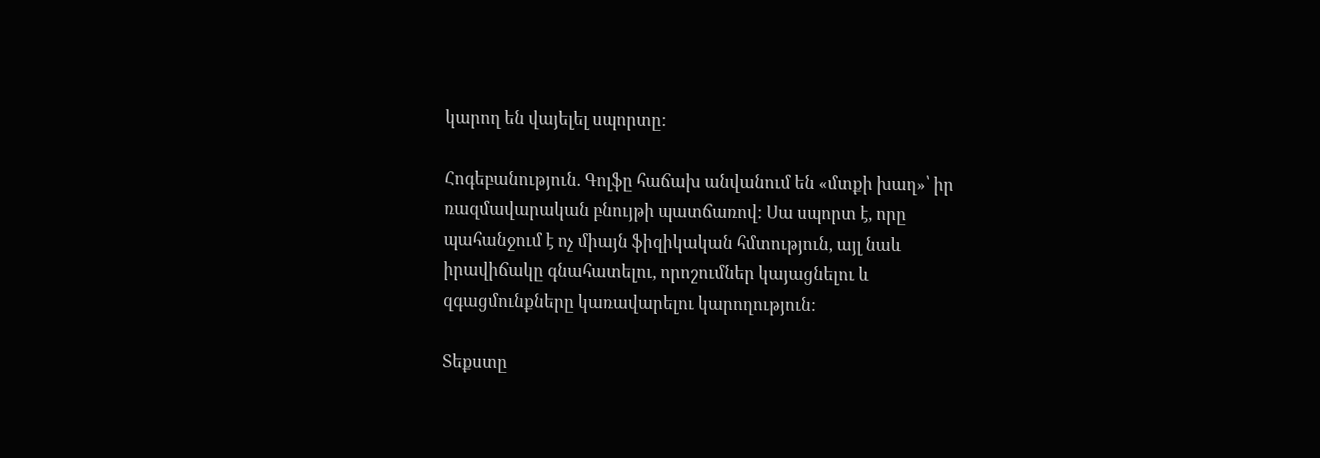կարող են վայելել սպորտը:

Հոգեբանություն. Գոլֆը հաճախ անվանում են «մտքի խաղ»՝ իր ռազմավարական բնույթի պատճառով: Սա սպորտ է, որը պահանջում է ոչ միայն ֆիզիկական հմտություն, այլ նաև իրավիճակը գնահատելու, որոշումներ կայացնելու և զգացմունքները կառավարելու կարողություն:

Տեքստը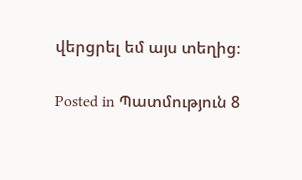վերցրել եմ այս տեղից։

Posted in Պատմություն 8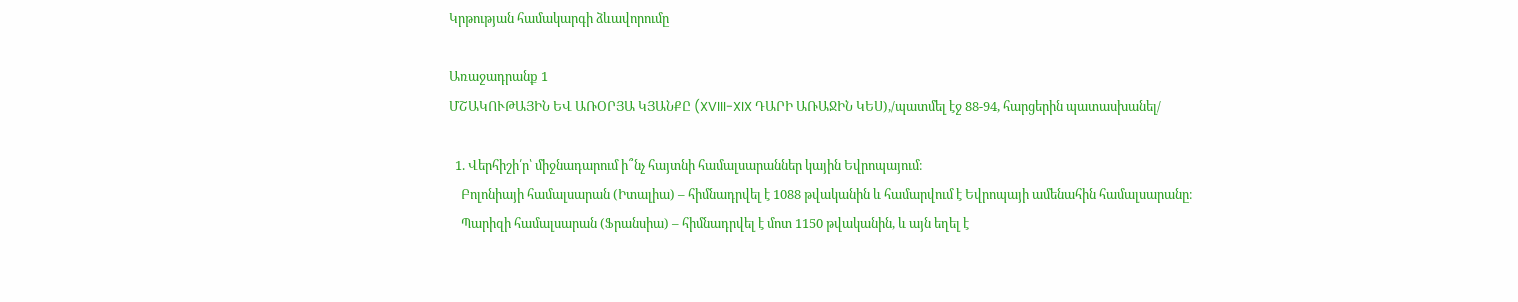Կրթության համակարգի ձևավորումը

Առաջադրանք 1
ՄՇԱԿՈՒԹԱՅԻՆ ԵՎ ԱՌՕՐՅԱ ԿՅԱՆՔԸ (XVIII-XIX ԴԱՐԻ ԱՌԱՋԻՆ ԿԵՍ),/պատմել էջ 88-94, հարցերին պատասխանել/

  1. Վերհիշի՛ր՝ միջնադարում ի՞նչ հայտնի համալսարաններ կային Եվրոպայում։
    Բոլոնիայի համալսարան (Իտալիա) – հիմնադրվել է 1088 թվականին և համարվում է Եվրոպայի ամենահին համալսարանը։
    Պարիզի համալսարան (Ֆրանսիա) – հիմնադրվել է մոտ 1150 թվականին, և այն եղել է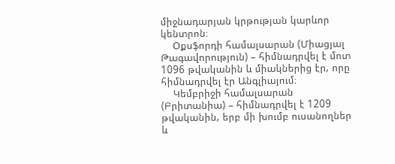միջնադարյան կրթության կարևոր կենտրոն։
    Օքսֆորդի համալսարան (Միացյալ Թագավորություն) – հիմնադրվել է մոտ 1096 թվականին և միակներից էր, որը հիմնադրվել էր Անգլիայում։
    Կեմբրիջի համալսարան (Բրիտանիա) – հիմնադրվել է 1209 թվականին, երբ մի խումբ ուսանողներ և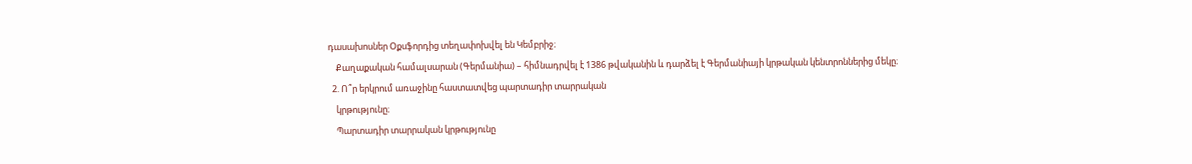դասախոսներ Օքսֆորդից տեղափոխվել են Կեմբրիջ։
    Քաղաքական համալսարան (Գերմանիա) – հիմնադրվել է 1386 թվականին և դարձել է Գերմանիայի կրթական կենտրոններից մեկը։
  2. Ո՞ր երկրում առաջինը հաստատվեց պարտադիր տարրական
    կրթությունը։
    Պարտադիր տարրական կրթությունը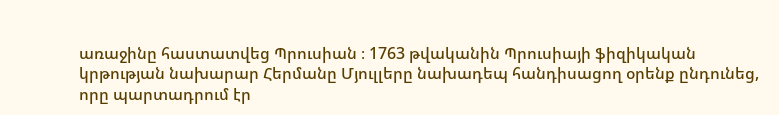առաջինը հաստատվեց Պրուսիան ։ 1763 թվականին Պրուսիայի ֆիզիկական կրթության նախարար Հերմանը Մյուլլերը նախադեպ հանդիսացող օրենք ընդունեց, որը պարտադրում էր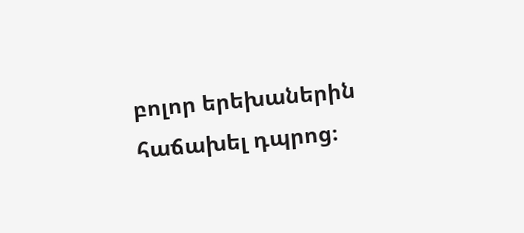բոլոր երեխաներին հաճախել դպրոց։